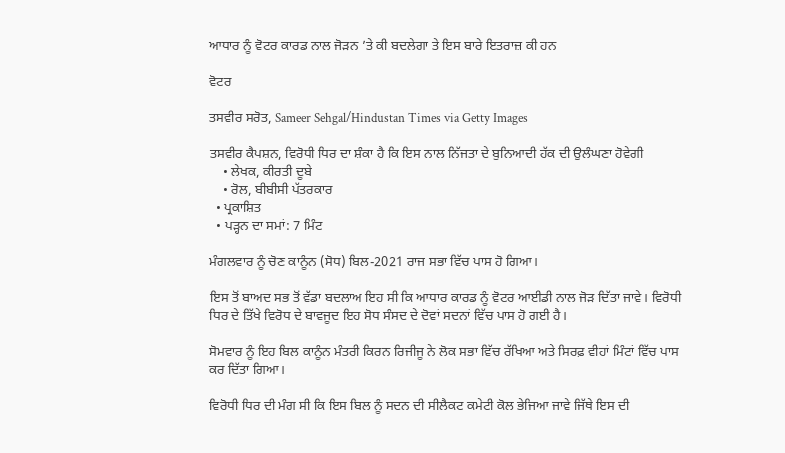ਆਧਾਰ ਨੂੰ ਵੋਟਰ ਕਾਰਡ ਨਾਲ ਜੋੜਨ ’ਤੇ ਕੀ ਬਦਲੇਗਾ ਤੇ ਇਸ ਬਾਰੇ ਇਤਰਾਜ਼ ਕੀ ਹਨ

ਵੋਟਰ

ਤਸਵੀਰ ਸਰੋਤ, Sameer Sehgal/Hindustan Times via Getty Images

ਤਸਵੀਰ ਕੈਪਸ਼ਨ, ਵਿਰੋਧੀ ਧਿਰ ਦਾ ਸ਼ੰਕਾ ਹੈ ਕਿ ਇਸ ਨਾਲ ਨਿੱਜਤਾ ਦੇ ਬੁਨਿਆਦੀ ਹੱਕ ਦੀ ਉਲੰਘਣਾ ਹੋਵੇਗੀ
    • ਲੇਖਕ, ਕੀਰਤੀ ਦੂਬੇ
    • ਰੋਲ, ਬੀਬੀਸੀ ਪੱਤਰਕਾਰ
  • ਪ੍ਰਕਾਸ਼ਿਤ
  • ਪੜ੍ਹਨ ਦਾ ਸਮਾਂ: 7 ਮਿੰਟ

ਮੰਗਲਵਾਰ ਨੂੰ ਚੋਣ ਕਾਨੂੰਨ (ਸੋਧ) ਬਿਲ-2021 ਰਾਜ ਸਭਾ ਵਿੱਚ ਪਾਸ ਹੋ ਗਿਆ।

ਇਸ ਤੋਂ ਬਾਅਦ ਸਭ ਤੋਂ ਵੱਡਾ ਬਦਲਾਅ ਇਹ ਸੀ ਕਿ ਆਧਾਰ ਕਾਰਡ ਨੂੰ ਵੋਟਰ ਆਈਡੀ ਨਾਲ ਜੋੜ ਦਿੱਤਾ ਜਾਵੇ। ਵਿਰੋਧੀ ਧਿਰ ਦੇ ਤਿੱਖੇ ਵਿਰੋਧ ਦੇ ਬਾਵਜੂਦ ਇਹ ਸੋਧ ਸੰਸਦ ਦੇ ਦੋਵਾਂ ਸਦਨਾਂ ਵਿੱਚ ਪਾਸ ਹੋ ਗਈ ਹੈ।

ਸੋਮਵਾਰ ਨੂੰ ਇਹ ਬਿਲ ਕਾਨੂੰਨ ਮੰਤਰੀ ਕਿਰਨ ਰਿਜੀਜੂ ਨੇ ਲੋਕ ਸਭਾ ਵਿੱਚ ਰੱਖਿਆ ਅਤੇ ਸਿਰਫ਼ ਵੀਹਾਂ ਮਿੰਟਾਂ ਵਿੱਚ ਪਾਸ ਕਰ ਦਿੱਤਾ ਗਿਆ।

ਵਿਰੋਧੀ ਧਿਰ ਦੀ ਮੰਗ ਸੀ ਕਿ ਇਸ ਬਿਲ ਨੂੰ ਸਦਨ ਦੀ ਸੀਲੈਕਟ ਕਮੇਟੀ ਕੋਲ ਭੇਜਿਆ ਜਾਵੇ ਜਿੱਥੇ ਇਸ ਦੀ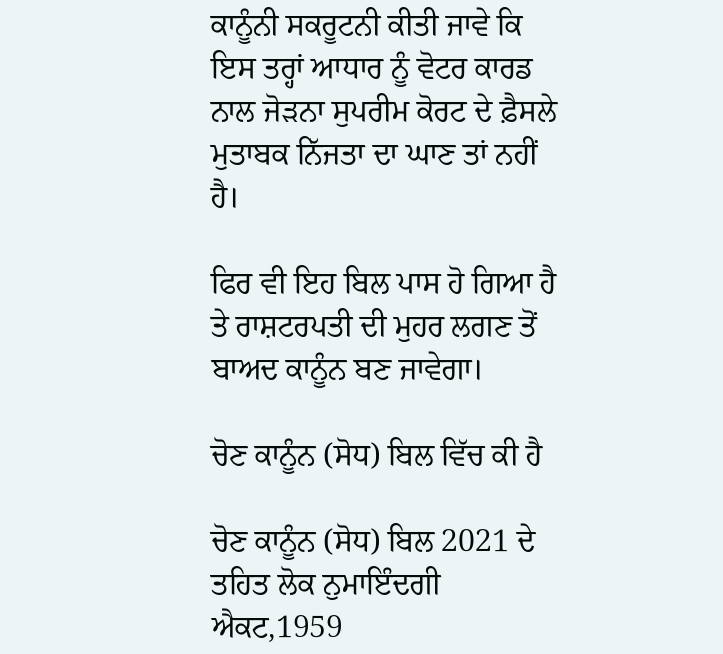ਕਾਨੂੰਨੀ ਸਕਰੂਟਨੀ ਕੀਤੀ ਜਾਵੇ ਕਿ ਇਸ ਤਰ੍ਹਾਂ ਆਧਾਰ ਨੂੰ ਵੋਟਰ ਕਾਰਡ ਨਾਲ ਜੋੜਨਾ ਸੁਪਰੀਮ ਕੋਰਟ ਦੇ ਫ਼ੈਸਲੇ ਮੁਤਾਬਕ ਨਿੱਜਤਾ ਦਾ ਘਾਣ ਤਾਂ ਨਹੀਂ ਹੈ।

ਫਿਰ ਵੀ ਇਹ ਬਿਲ ਪਾਸ ਹੋ ਗਿਆ ਹੈ ਤੇ ਰਾਸ਼ਟਰਪਤੀ ਦੀ ਮੁਹਰ ਲਗਣ ਤੋਂ ਬਾਅਦ ਕਾਨੂੰਨ ਬਣ ਜਾਵੇਗਾ।

ਚੋਣ ਕਾਨੂੰਨ (ਸੋਧ) ਬਿਲ ਵਿੱਚ ਕੀ ਹੈ

ਚੋਣ ਕਾਨੂੰਨ (ਸੋਧ) ਬਿਲ 2021 ਦੇ ਤਹਿਤ ਲੋਕ ਨੁਮਾਇੰਦਗੀ ਐਕਟ,1959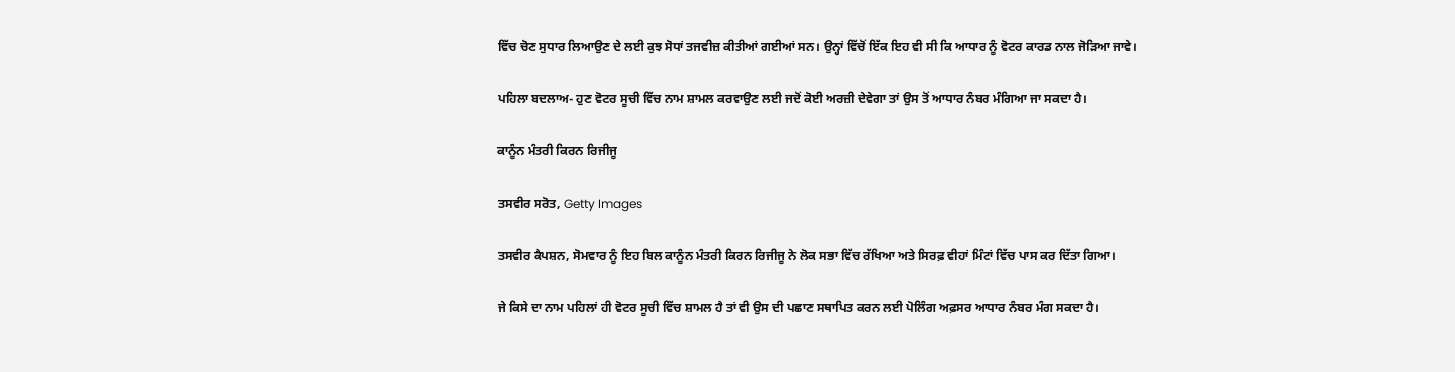ਵਿੱਚ ਚੋਣ ਸੁਧਾਰ ਲਿਆਉਣ ਦੇ ਲਈ ਕੁਝ ਸੋਧਾਂ ਤਜਵੀਜ਼ ਕੀਤੀਆਂ ਗਈਆਂ ਸਨ। ਉਨ੍ਹਾਂ ਵਿੱਚੋਂ ਇੱਕ ਇਹ ਵੀ ਸੀ ਕਿ ਆਧਾਰ ਨੂੰ ਵੋਟਰ ਕਾਰਡ ਨਾਲ ਜੋੜਿਆ ਜਾਵੇ।

ਪਹਿਲਾ ਬਦਲਾਅ- ਹੁਣ ਵੋਟਰ ਸੂਚੀ ਵਿੱਚ ਨਾਮ ਸ਼ਾਮਲ ਕਰਵਾਉਣ ਲਈ ਜਦੋਂ ਕੋਈ ਅਰਜ਼ੀ ਦੇਵੇਗਾ ਤਾਂ ਉਸ ਤੋਂ ਆਧਾਰ ਨੰਬਰ ਮੰਗਿਆ ਜਾ ਸਕਦਾ ਹੈ।

ਕਾਨੂੰਨ ਮੰਤਰੀ ਕਿਰਨ ਰਿਜੀਜੂ

ਤਸਵੀਰ ਸਰੋਤ, Getty Images

ਤਸਵੀਰ ਕੈਪਸ਼ਨ, ਸੋਮਵਾਰ ਨੂੰ ਇਹ ਬਿਲ ਕਾਨੂੰਨ ਮੰਤਰੀ ਕਿਰਨ ਰਿਜੀਜੂ ਨੇ ਲੋਕ ਸਭਾ ਵਿੱਚ ਰੱਖਿਆ ਅਤੇ ਸਿਰਫ਼ ਵੀਹਾਂ ਮਿੰਟਾਂ ਵਿੱਚ ਪਾਸ ਕਰ ਦਿੱਤਾ ਗਿਆ।

ਜੇ ਕਿਸੇ ਦਾ ਨਾਮ ਪਹਿਲਾਂ ਹੀ ਵੋਟਰ ਸੂਚੀ ਵਿੱਚ ਸ਼ਾਮਲ ਹੈ ਤਾਂ ਵੀ ਉਸ ਦੀ ਪਛਾਣ ਸਥਾਪਿਤ ਕਰਨ ਲਈ ਪੋਲਿੰਗ ਅਫ਼ਸਰ ਆਧਾਰ ਨੰਬਰ ਮੰਗ ਸਕਦਾ ਹੈ।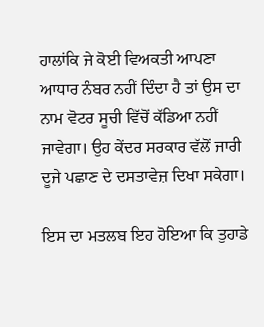ਹਾਲਾਂਕਿ ਜੇ ਕੋਈ ਵਿਅਕਤੀ ਆਪਣਾ ਆਧਾਰ ਨੰਬਰ ਨਹੀਂ ਦਿੰਦਾ ਹੈ ਤਾਂ ਉਸ ਦਾ ਨਾਮ ਵੋਟਰ ਸੂਚੀ ਵਿੱਚੋਂ ਕੱਡਿਆ ਨਹੀਂ ਜਾਵੇਗਾ। ਉਹ ਕੇਂਦਰ ਸਰਕਾਰ ਵੱਲੋਂ ਜਾਰੀ ਦੂਜੇ ਪਛਾਣ ਦੇ ਦਸਤਾਵੇਜ਼ ਦਿਖਾ ਸਕੇਗਾ।

ਇਸ ਦਾ ਮਤਲਬ ਇਹ ਹੋਇਆ ਕਿ ਤੁਹਾਡੇ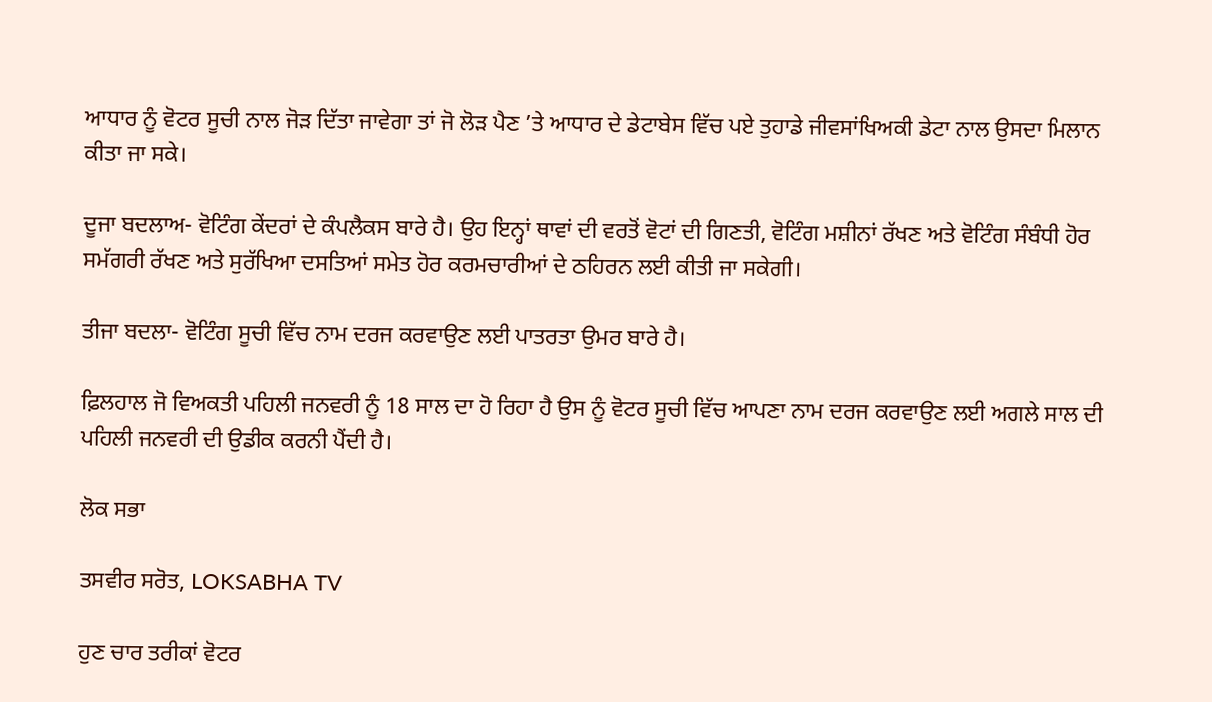ਆਧਾਰ ਨੂੰ ਵੋਟਰ ਸੂਚੀ ਨਾਲ ਜੋੜ ਦਿੱਤਾ ਜਾਵੇਗਾ ਤਾਂ ਜੋ ਲੋੜ ਪੈਣ ’ਤੇ ਆਧਾਰ ਦੇ ਡੇਟਾਬੇਸ ਵਿੱਚ ਪਏ ਤੁਹਾਡੇ ਜੀਵਸਾਂਖਿਅਕੀ ਡੇਟਾ ਨਾਲ ਉਸਦਾ ਮਿਲਾਨ ਕੀਤਾ ਜਾ ਸਕੇ।

ਦੂਜਾ ਬਦਲਾਅ- ਵੋਟਿੰਗ ਕੇਂਦਰਾਂ ਦੇ ਕੰਪਲੈਕਸ ਬਾਰੇ ਹੈ। ਉਹ ਇਨ੍ਹਾਂ ਥਾਵਾਂ ਦੀ ਵਰਤੋਂ ਵੋਟਾਂ ਦੀ ਗਿਣਤੀ, ਵੋਟਿੰਗ ਮਸ਼ੀਨਾਂ ਰੱਖਣ ਅਤੇ ਵੋਟਿੰਗ ਸੰਬੰਧੀ ਹੋਰ ਸਮੱਗਰੀ ਰੱਖਣ ਅਤੇ ਸੁਰੱਖਿਆ ਦਸਤਿਆਂ ਸਮੇਤ ਹੋਰ ਕਰਮਚਾਰੀਆਂ ਦੇ ਠਹਿਰਨ ਲਈ ਕੀਤੀ ਜਾ ਸਕੇਗੀ।

ਤੀਜਾ ਬਦਲਾ- ਵੋਟਿੰਗ ਸੂਚੀ ਵਿੱਚ ਨਾਮ ਦਰਜ ਕਰਵਾਉਣ ਲਈ ਪਾਤਰਤਾ ਉਮਰ ਬਾਰੇ ਹੈ।

ਫ਼ਿਲਹਾਲ ਜੋ ਵਿਅਕਤੀ ਪਹਿਲੀ ਜਨਵਰੀ ਨੂੰ 18 ਸਾਲ ਦਾ ਹੋ ਰਿਹਾ ਹੈ ਉਸ ਨੂੰ ਵੋਟਰ ਸੂਚੀ ਵਿੱਚ ਆਪਣਾ ਨਾਮ ਦਰਜ ਕਰਵਾਉਣ ਲਈ ਅਗਲੇ ਸਾਲ ਦੀ ਪਹਿਲੀ ਜਨਵਰੀ ਦੀ ਉਡੀਕ ਕਰਨੀ ਪੈਂਦੀ ਹੈ।

ਲੋਕ ਸਭਾ

ਤਸਵੀਰ ਸਰੋਤ, LOKSABHA TV

ਹੁਣ ਚਾਰ ਤਰੀਕਾਂ ਵੋਟਰ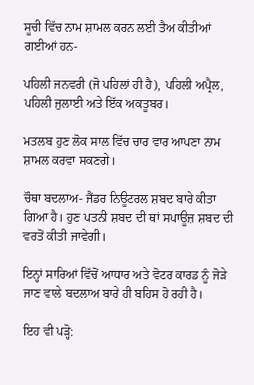ਸੂਚੀ ਵਿੱਚ ਨਾਮ ਸ਼ਾਮਲ ਕਰਨ ਲਈ ਤੈਅ ਕੀਤੀਆਂ ਗਈਆਂ ਹਨ-

ਪਹਿਲੀ ਜਨਵਰੀ (ਜੋ ਪਹਿਲਾਂ ਹੀ ਹੈ), ਪਹਿਲੀ ਅਪ੍ਰੈਲ, ਪਹਿਲੀ ਜੁਲਾਈ ਅਤੇ ਇੱਕ ਅਕਤੂਬਰ।

ਮਤਲਬ ਹੁਣ ਲੋਕ ਸਾਲ ਵਿੱਚ ਚਾਰ ਵਾਰ ਆਪਣਾ ਨਾਮ ਸ਼ਾਮਲ ਕਰਵਾ ਸਕਣਗੇ।

ਚੌਥਾ ਬਦਲਾਅ- ਜੈਂਡਰ ਨਿਊਟਰਲ ਸ਼ਬਦ ਬਾਰੇ ਕੀਤਾ ਗਿਆ ਹੈ। ਹੁਣ ਪਤਨੀ ਸ਼ਬਦ ਦੀ ਥਾਂ ਸਪਾਊਜ਼ ਸ਼ਬਦ ਦੀ ਵਰਤੋਂ ਕੀਤੀ ਜਾਵੇਗੀ।

ਇਨ੍ਹਾਂ ਸਾਰਿਆਂ ਵਿੱਚੋਂ ਆਧਾਰ ਅਤੇ ਵੋਟਰ ਕਾਰਡ ਨੂੰ ਜੋੜੇ ਜਾਣ ਵਾਲੇ ਬਦਲਾਅ ਬਾਰੇ ਹੀ ਬਹਿਸ ਹੋ ਰਹੀ ਹੈ।

ਇਹ ਵੀ ਪੜ੍ਹੋ: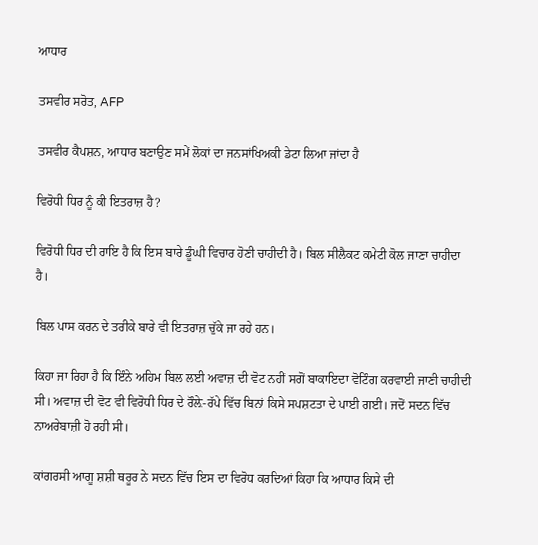ਆਧਾਰ

ਤਸਵੀਰ ਸਰੋਤ, AFP

ਤਸਵੀਰ ਕੈਪਸ਼ਨ, ਆਧਾਰ ਬਣਾਉਣ ਸਮੇਂ ਲੋਕਾਂ ਦਾ ਜਨਸਾਂਖਿਅਕੀ ਡੇਟਾ ਲਿਆ ਜਾਂਦਾ ਹੈ

ਵਿਰੋਧੀ ਧਿਰ ਨੂੰ ਕੀ ਇਤਰਾਜ਼ ਹੈ?

ਵਿਰੋਧੀ ਧਿਰ ਦੀ ਰਾਇ ਹੈ ਕਿ ਇਸ ਬਾਰੇ ਡੂੰਘੀ ਵਿਚਾਰ ਹੋਣੀ ਚਾਹੀਦੀ ਹੈ। ਬਿਲ ਸੀਲੈਕਟ ਕਮੇਟੀ ਕੋਲ ਜਾਣਾ ਚਾਹੀਦਾ ਹੈ।

ਬਿਲ ਪਾਸ ਕਰਨ ਦੇ ਤਰੀਕੇ ਬਾਰੇ ਵੀ ਇਤਰਾਜ਼ ਚੁੱਕੇ ਜਾ ਰਹੇ ਹਨ।

ਕਿਹਾ ਜਾ ਰਿਹਾ ਹੈ ਕਿ ਇੰਨੇ ਅਹਿਮ ਬਿਲ ਲਈ ਅਵਾਜ਼ ਦੀ ਵੋਟ ਨਹੀਂ ਸਗੋਂ ਬਾਕਾਇਦਾ ਵੋਟਿੰਗ ਕਰਵਾਈ ਜਾਣੀ ਚਾਹੀਦੀ ਸੀ। ਅਵਾਜ਼ ਦੀ ਵੋਟ ਵੀ ਵਿਰੋਧੀ ਧਿਰ ਦੇ ਰੌਲ਼ੇ-ਰੱਪੇ ਵਿੱਚ ਬਿਨਾਂ ਕਿਸੇ ਸਪਸ਼ਟਤਾ ਦੇ ਪਾਈ ਗਈ। ਜਦੋਂ ਸਦਨ ਵਿੱਚ ਨਾਅਰੇਬਾਜ਼ੀ ਹੋ ਰਹੀ ਸੀ।

ਕਾਂਗਰਸੀ ਆਗੂ ਸ਼ਸ਼ੀ ਥਰੂਰ ਨੇ ਸਦਨ ਵਿੱਚ ਇਸ ਦਾ ਵਿਰੋਧ ਕਰਦਿਆਂ ਕਿਹਾ ਕਿ ਆਧਾਰ ਕਿਸੇ ਦੀ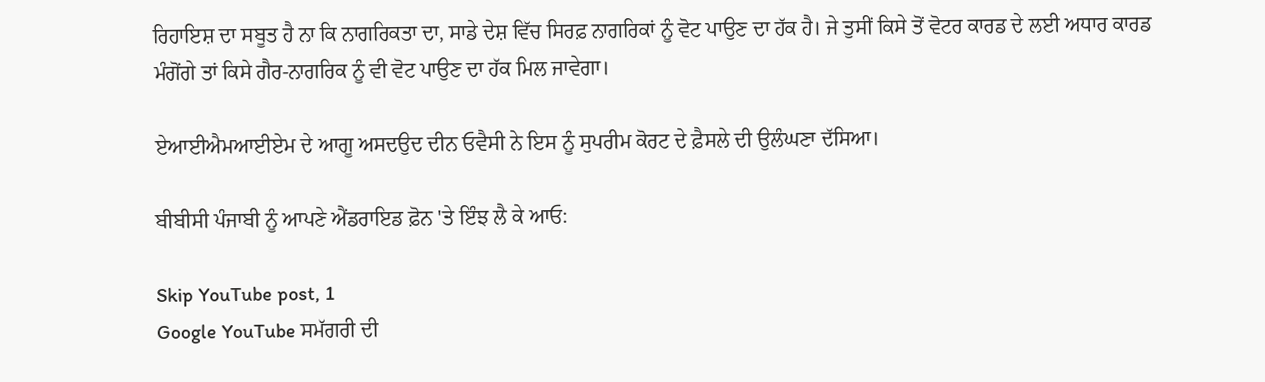ਰਿਹਾਇਸ਼ ਦਾ ਸਬੂਤ ਹੈ ਨਾ ਕਿ ਨਾਗਰਿਕਤਾ ਦਾ, ਸਾਡੇ ਦੇਸ਼ ਵਿੱਚ ਸਿਰਫ਼ ਨਾਗਰਿਕਾਂ ਨੂੰ ਵੋਟ ਪਾਉਣ ਦਾ ਹੱਕ ਹੈ। ਜੇ ਤੁਸੀਂ ਕਿਸੇ ਤੋਂ ਵੋਟਰ ਕਾਰਡ ਦੇ ਲਈ ਅਧਾਰ ਕਾਰਡ ਮੰਗੋਂਗੇ ਤਾਂ ਕਿਸੇ ਗੈਰ-ਨਾਗਰਿਕ ਨੂੰ ਵੀ ਵੋਟ ਪਾਉਣ ਦਾ ਹੱਕ ਮਿਲ ਜਾਵੇਗਾ।

ਏਆਈਐਮਆਈਏਮ ਦੇ ਆਗੂ ਅਸਦਉਦ ਦੀਨ ਓਵੈਸੀ ਨੇ ਇਸ ਨੂੰ ਸੁਪਰੀਮ ਕੋਰਟ ਦੇ ਫ਼ੈਸਲੇ ਦੀ ਉਲੰਘਣਾ ਦੱਸਿਆ।

ਬੀਬੀਸੀ ਪੰਜਾਬੀ ਨੂੰ ਆਪਣੇ ਐਂਡਰਾਇਡ ਫ਼ੋਨ 'ਤੇ ਇੰਝ ਲੈ ਕੇ ਆਓ:

Skip YouTube post, 1
Google YouTube ਸਮੱਗਰੀ ਦੀ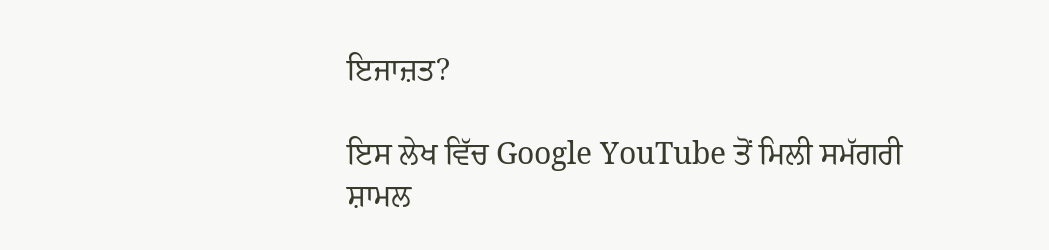ਇਜਾਜ਼ਤ?

ਇਸ ਲੇਖ ਵਿੱਚ Google YouTube ਤੋਂ ਮਿਲੀ ਸਮੱਗਰੀ ਸ਼ਾਮਲ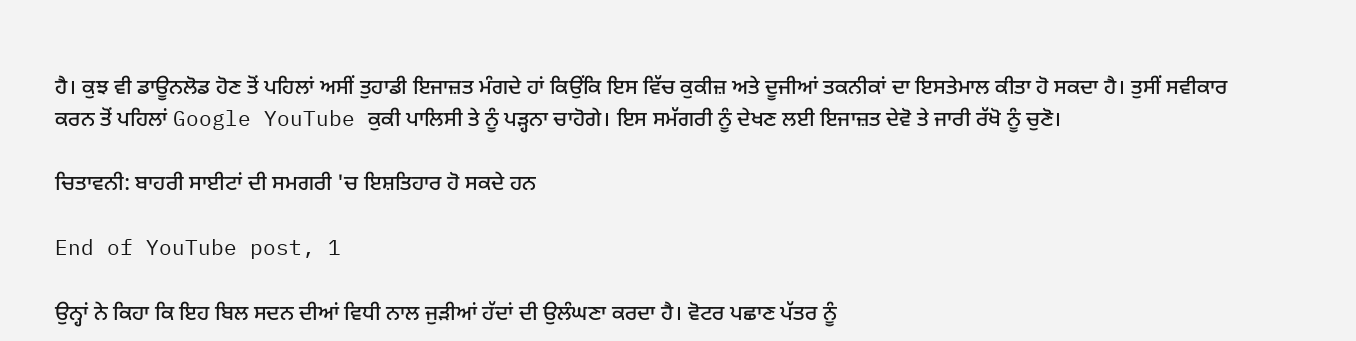ਹੈ। ਕੁਝ ਵੀ ਡਾਊਨਲੋਡ ਹੋਣ ਤੋਂ ਪਹਿਲਾਂ ਅਸੀਂ ਤੁਹਾਡੀ ਇਜਾਜ਼ਤ ਮੰਗਦੇ ਹਾਂ ਕਿਉਂਕਿ ਇਸ ਵਿੱਚ ਕੁਕੀਜ਼ ਅਤੇ ਦੂਜੀਆਂ ਤਕਨੀਕਾਂ ਦਾ ਇਸਤੇਮਾਲ ਕੀਤਾ ਹੋ ਸਕਦਾ ਹੈ। ਤੁਸੀਂ ਸਵੀਕਾਰ ਕਰਨ ਤੋਂ ਪਹਿਲਾਂ Google YouTube ਕੁਕੀ ਪਾਲਿਸੀ ਤੇ ਨੂੰ ਪੜ੍ਹਨਾ ਚਾਹੋਗੇ। ਇਸ ਸਮੱਗਰੀ ਨੂੰ ਦੇਖਣ ਲਈ ਇਜਾਜ਼ਤ ਦੇਵੋ ਤੇ ਜਾਰੀ ਰੱਖੋ ਨੂੰ ਚੁਣੋ।

ਚਿਤਾਵਨੀ: ਬਾਹਰੀ ਸਾਈਟਾਂ ਦੀ ਸਮਗਰੀ 'ਚ ਇਸ਼ਤਿਹਾਰ ਹੋ ਸਕਦੇ ਹਨ

End of YouTube post, 1

ਉਨ੍ਹਾਂ ਨੇ ਕਿਹਾ ਕਿ ਇਹ ਬਿਲ ਸਦਨ ਦੀਆਂ ਵਿਧੀ ਨਾਲ ਜੁੜੀਆਂ ਹੱਦਾਂ ਦੀ ਉਲੰਘਣਾ ਕਰਦਾ ਹੈ। ਵੋਟਰ ਪਛਾਣ ਪੱਤਰ ਨੂੰ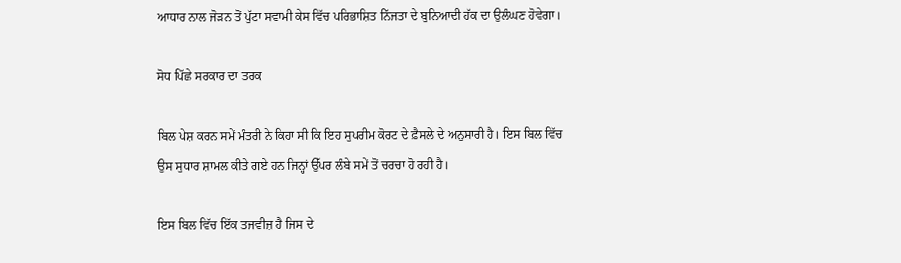ਆਧਾਰ ਨਾਲ ਜੋੜਨ ਤੋਂ ਪੁੱਟਾ ਸਵਾਮੀ ਕੇਸ ਵਿੱਚ ਪਰਿਭਾਸ਼ਿਤ ਨਿੱਜਤਾ ਦੇ ਬੁਨਿਆਦੀ ਹੱਕ ਦਾ ਉਲੰਘਣ ਹੋਵੇਗਾ।

ਸੋਧ ਪਿੱਛੇ ਸਰਕਾਰ ਦਾ ਤਰਕ

ਬਿਲ ਪੇਸ਼ ਕਰਨ ਸਮੇਂ ਮੰਤਰੀ ਨੇ ਕਿਹਾ ਸੀ ਕਿ ਇਹ ਸੁਪਰੀਮ ਕੋਰਟ ਦੇ ਫ਼ੈਸਲੇ ਦੇ ਅਨੁਸਾਰੀ ਹੈ। ਇਸ ਬਿਲ ਵਿੱਚ ਉਸ ਸੁਧਾਰ ਸ਼ਾਮਲ ਕੀਤੇ ਗਏ ਹਨ ਜਿਨ੍ਹਾਂ ਉੱਪਰ ਲੰਬੇ ਸਮੇਂ ਤੋਂ ਚਰਚਾ ਹੋ ਰਹੀ ਹੈ।

ਇਸ ਬਿਲ ਵਿੱਚ ਇੱਕ ਤਜਵੀਜ਼ ਹੈ ਜਿਸ ਦੇ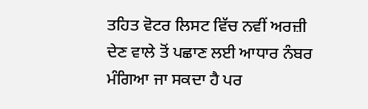ਤਹਿਤ ਵੋਟਰ ਲਿਸਟ ਵਿੱਚ ਨਵੀਂ ਅਰਜ਼ੀ ਦੇਣ ਵਾਲੇ ਤੋਂ ਪਛਾਣ ਲਈ ਆਧਾਰ ਨੰਬਰ ਮੰਗਿਆ ਜਾ ਸਕਦਾ ਹੈ ਪਰ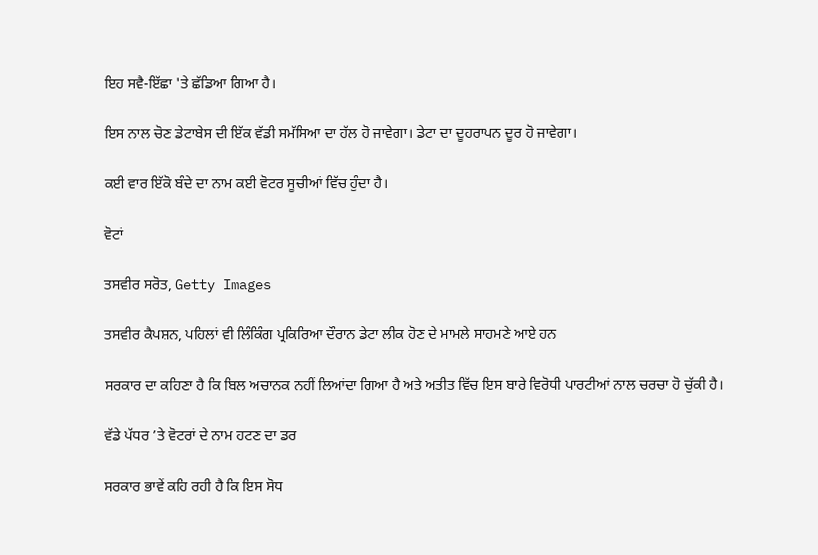ਇਹ ਸਵੈ-ਇੱਛਾ 'ਤੇ ਛੱਡਿਆ ਗਿਆ ਹੈ।

ਇਸ ਨਾਲ ਚੋਣ ਡੇਟਾਬੇਸ ਦੀ ਇੱਕ ਵੱਡੀ ਸਮੱਸਿਆ ਦਾ ਹੱਲ ਹੋ ਜਾਵੇਗਾ। ਡੇਟਾ ਦਾ ਦੂਹਰਾਪਨ ਦੂਰ ਹੋ ਜਾਵੇਗਾ।

ਕਈ ਵਾਰ ਇੱਕੋ ਬੰਦੇ ਦਾ ਨਾਮ ਕਈ ਵੋਟਰ ਸੂਚੀਆਂ ਵਿੱਚ ਹੁੰਦਾ ਹੈ।

ਵੋਟਾਂ

ਤਸਵੀਰ ਸਰੋਤ, Getty Images

ਤਸਵੀਰ ਕੈਪਸ਼ਨ, ਪਹਿਲਾਂ ਵੀ ਲਿੰਕਿੰਗ ਪ੍ਰਕਿਰਿਆ ਦੌਰਾਨ ਡੇਟਾ ਲੀਕ ਹੋਣ ਦੇ ਮਾਮਲੇ ਸਾਹਮਣੇ ਆਏ ਹਨ

ਸਰਕਾਰ ਦਾ ਕਹਿਣਾ ਹੈ ਕਿ ਬਿਲ ਅਚਾਨਕ ਨਹੀਂ ਲਿਆਂਦਾ ਗਿਆ ਹੈ ਅਤੇ ਅਤੀਤ ਵਿੱਚ ਇਸ ਬਾਰੇ ਵਿਰੋਧੀ ਪਾਰਟੀਆਂ ਨਾਲ ਚਰਚਾ ਹੋ ਚੁੱਕੀ ਹੈ।

ਵੱਡੇ ਪੱਧਰ ’ਤੇ ਵੋਟਰਾਂ ਦੇ ਨਾਮ ਹਟਣ ਦਾ ਡਰ

ਸਰਕਾਰ ਭਾਵੇਂ ਕਹਿ ਰਹੀ ਹੈ ਕਿ ਇਸ ਸੋਧ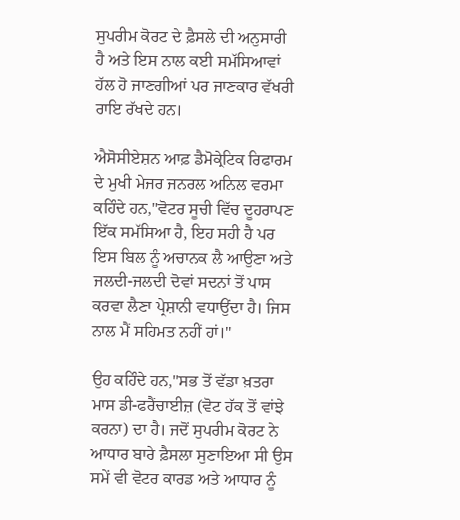ਸੁਪਰੀਮ ਕੋਰਟ ਦੇ ਫ਼ੈਸਲੇ ਦੀ ਅਨੁਸਾਰੀ ਹੈ ਅਤੇ ਇਸ ਨਾਲ ਕਈ ਸਮੱਸਿਆਵਾਂ ਹੱਲ ਹੋ ਜਾਣਗੀਆਂ ਪਰ ਜਾਣਕਾਰ ਵੱਖਰੀ ਰਾਇ ਰੱਖਦੇ ਹਨ।

ਐਸੋਸੀਏਸ਼ਨ ਆਫ਼ ਡੈਮੋਕ੍ਰੇਟਿਕ ਰਿਫਾਰਮ ਦੇ ਮੁਖੀ ਮੇਜਰ ਜਨਰਲ ਅਨਿਲ ਵਰਮਾ ਕਹਿੰਦੇ ਹਨ,"ਵੋਟਰ ਸੂਚੀ ਵਿੱਚ ਦੂਹਰਾਪਣ ਇੱਕ ਸਮੱਸਿਆ ਹੈ, ਇਹ ਸਹੀ ਹੈ ਪਰ ਇਸ ਬਿਲ ਨੂੰ ਅਚਾਨਕ ਲੈ ਆਉਣਾ ਅਤੇ ਜਲਦੀ-ਜਲਦੀ ਦੋਵਾਂ ਸਦਨਾਂ ਤੋਂ ਪਾਸ ਕਰਵਾ ਲੈਣਾ ਪ੍ਰੇਸ਼ਾਨੀ ਵਧਾਉਂਦਾ ਹੈ। ਜਿਸ ਨਾਲ ਮੈਂ ਸਹਿਮਤ ਨਹੀਂ ਹਾਂ।"

ਉਹ ਕਹਿੰਦੇ ਹਨ,"ਸਭ ਤੋਂ ਵੱਡਾ ਖ਼ਤਰਾ ਮਾਸ ਡੀ-ਫਰੈਂਚਾਈਜ਼ (ਵੋਟ ਹੱਕ ਤੋਂ ਵਾਂਝੇ ਕਰਨਾ) ਦਾ ਹੈ। ਜਦੋਂ ਸੁਪਰੀਮ ਕੋਰਟ ਨੇ ਆਧਾਰ ਬਾਰੇ ਫ਼ੈਸਲਾ ਸੁਣਾਇਆ ਸੀ ਉਸ ਸਮੇਂ ਵੀ ਵੋਟਰ ਕਾਰਡ ਅਤੇ ਆਧਾਰ ਨੂੰ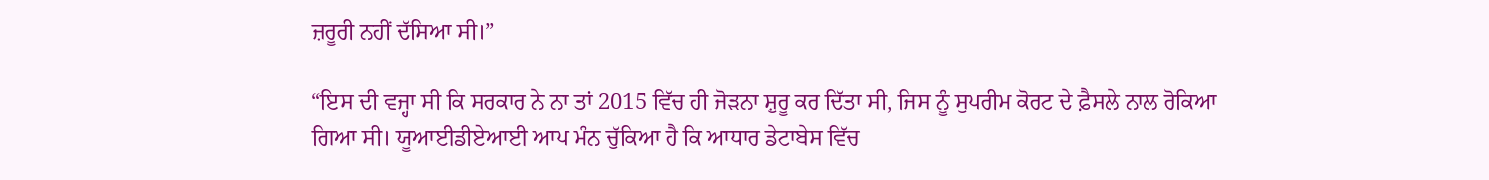ਜ਼ਰੂਰੀ ਨਹੀਂ ਦੱਸਿਆ ਸੀ।”

“ਇਸ ਦੀ ਵਜ੍ਹਾ ਸੀ ਕਿ ਸਰਕਾਰ ਨੇ ਨਾ ਤਾਂ 2015 ਵਿੱਚ ਹੀ ਜੋੜਨਾ ਸ਼ੁਰੂ ਕਰ ਦਿੱਤਾ ਸੀ, ਜਿਸ ਨੂੰ ਸੁਪਰੀਮ ਕੋਰਟ ਦੇ ਫ਼ੈਸਲੇ ਨਾਲ ਰੋਕਿਆ ਗਿਆ ਸੀ। ਯੂਆਈਡੀਏਆਈ ਆਪ ਮੰਨ ਚੁੱਕਿਆ ਹੈ ਕਿ ਆਧਾਰ ਡੇਟਾਬੇਸ ਵਿੱਚ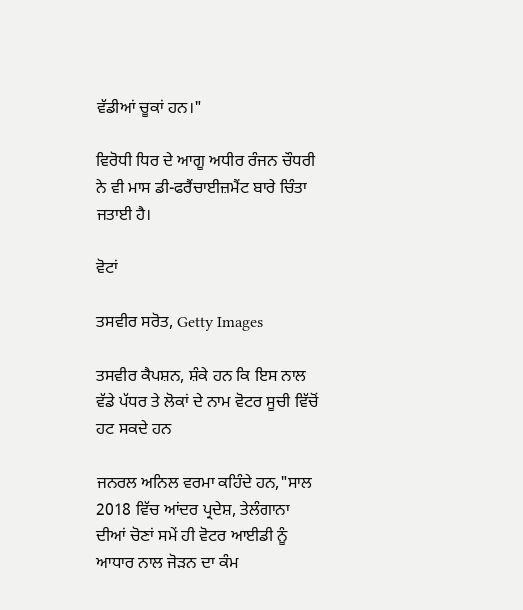ਵੱਡੀਆਂ ਚੂਕਾਂ ਹਨ।"

ਵਿਰੋਧੀ ਧਿਰ ਦੇ ਆਗੂ ਅਧੀਰ ਰੰਜਨ ਚੌਧਰੀ ਨੇ ਵੀ ਮਾਸ ਡੀ-ਫਰੈਂਚਾਈਜ਼ਮੈਂਟ ਬਾਰੇ ਚਿੰਤਾ ਜਤਾਈ ਹੈ।

ਵੋਟਾਂ

ਤਸਵੀਰ ਸਰੋਤ, Getty Images

ਤਸਵੀਰ ਕੈਪਸ਼ਨ, ਸ਼ੰਕੇ ਹਨ ਕਿ ਇਸ ਨਾਲ ਵੱਡੇ ਪੱਧਰ ਤੇ ਲੋਕਾਂ ਦੇ ਨਾਮ ਵੋਟਰ ਸੂਚੀ ਵਿੱਚੋਂ ਹਟ ਸਕਦੇ ਹਨ

ਜਨਰਲ ਅਨਿਲ ਵਰਮਾ ਕਹਿੰਦੇ ਹਨ,"ਸਾਲ 2018 ਵਿੱਚ ਆਂਦਰ ਪ੍ਰਦੇਸ਼, ਤੇਲੰਗਾਨਾ ਦੀਆਂ ਚੋਣਾਂ ਸਮੇਂ ਹੀ ਵੋਟਰ ਆਈਡੀ ਨੂੰ ਆਧਾਰ ਨਾਲ ਜੋੜਨ ਦਾ ਕੰਮ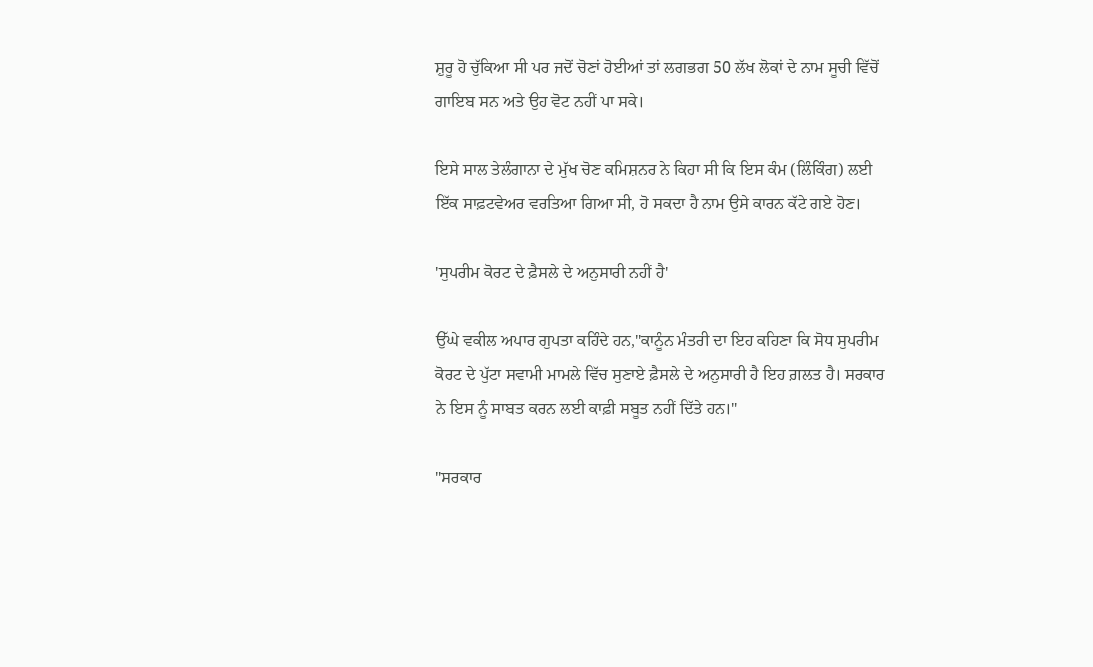ਸ਼ੁਰੂ ਹੋ ਚੁੱਕਿਆ ਸੀ ਪਰ ਜਦੋਂ ਚੋਣਾਂ ਹੋਈਆਂ ਤਾਂ ਲਗਭਗ 50 ਲੱਖ ਲੋਕਾਂ ਦੇ ਨਾਮ ਸੂਚੀ ਵਿੱਚੋਂ ਗਾਇਬ ਸਨ ਅਤੇ ਉਹ ਵੋਟ ਨਹੀਂ ਪਾ ਸਕੇ।

ਇਸੇ ਸਾਲ ਤੇਲੰਗਾਨਾ ਦੇ ਮੁੱਖ ਚੋਣ ਕਮਿਸ਼ਨਰ ਨੇ ਕਿਹਾ ਸੀ ਕਿ ਇਸ ਕੰਮ (ਲਿੰਕਿੰਗ) ਲਈ ਇੱਕ ਸਾਫ਼ਟਵੇਅਰ ਵਰਤਿਆ ਗਿਆ ਸੀ, ਹੋ ਸਕਦਾ ਹੈ ਨਾਮ ਉਸੇ ਕਾਰਨ ਕੱਟੇ ਗਏ ਹੋਣ।

'ਸੁਪਰੀਮ ਕੋਰਟ ਦੇ ਫ਼ੈਸਲੇ ਦੇ ਅਨੁਸਾਰੀ ਨਹੀਂ ਹੈ'

ਉੱਘੇ ਵਕੀਲ ਅਪਾਰ ਗੁਪਤਾ ਕਹਿੰਦੇ ਹਨ,"ਕਾਨੂੰਨ ਮੰਤਰੀ ਦਾ ਇਹ ਕਹਿਣਾ ਕਿ ਸੋਧ ਸੁਪਰੀਮ ਕੋਰਟ ਦੇ ਪੁੱਟਾ ਸਵਾਮੀ ਮਾਮਲੇ ਵਿੱਚ ਸੁਣਾਏ ਫ਼ੈਸਲੇ ਦੇ ਅਨੁਸਾਰੀ ਹੈ ਇਹ ਗ਼ਲਤ ਹੈ। ਸਰਕਾਰ ਨੇ ਇਸ ਨੂੰ ਸਾਬਤ ਕਰਨ ਲਈ ਕਾਫ਼ੀ ਸਬੂਤ ਨਹੀਂ ਦਿੱਤੇ ਹਨ।"

"ਸਰਕਾਰ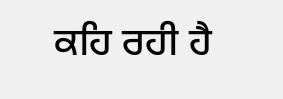ਕਹਿ ਰਹੀ ਹੈ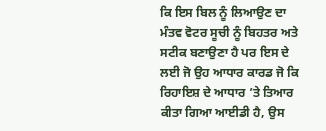ਕਿ ਇਸ ਬਿਲ ਨੂੰ ਲਿਆਉਣ ਦਾ ਮੰਤਵ ਵੋਟਰ ਸੂਚੀ ਨੂੰ ਬਿਹਤਰ ਅਤੇ ਸਟੀਕ ਬਣਾਉਣਾ ਹੈ ਪਰ ਇਸ ਦੇ ਲਈ ਜੋ ਉਹ ਆਧਾਰ ਕਾਰਡ ਜੋ ਕਿ ਰਿਹਾਇਸ਼ ਦੇ ਆਧਾਰ ’ਤੇ ਤਿਆਰ ਕੀਤਾ ਗਿਆ ਆਈਡੀ ਹੈ, ਉਸ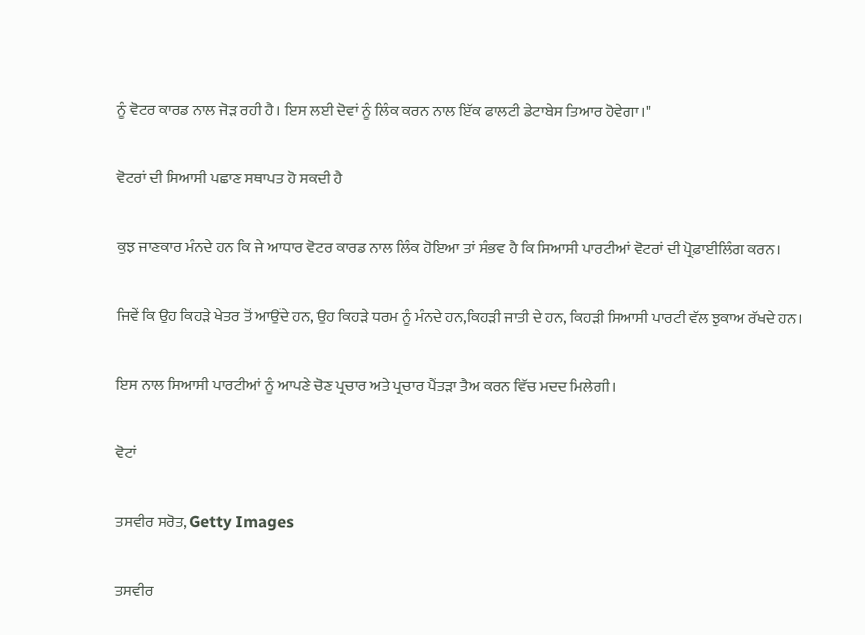ਨੂੰ ਵੋਟਰ ਕਾਰਡ ਨਾਲ ਜੋੜ ਰਹੀ ਹੈ। ਇਸ ਲਈ ਦੋਵਾਂ ਨੂੰ ਲਿੰਕ ਕਰਨ ਨਾਲ ਇੱਕ ਫਾਲਟੀ ਡੇਟਾਬੇਸ ਤਿਆਰ ਹੋਵੇਗਾ।"

ਵੋਟਰਾਂ ਦੀ ਸਿਆਸੀ ਪਛਾਣ ਸਥਾਪਤ ਹੋ ਸਕਦੀ ਹੈ

ਕੁਝ ਜਾਣਕਾਰ ਮੰਨਦੇ ਹਨ ਕਿ ਜੇ ਆਧਾਰ ਵੋਟਰ ਕਾਰਡ ਨਾਲ ਲਿੰਕ ਹੋਇਆ ਤਾਂ ਸੰਭਵ ਹੈ ਕਿ ਸਿਆਸੀ ਪਾਰਟੀਆਂ ਵੋਟਰਾਂ ਦੀ ਪ੍ਰੋਫ਼ਾਈਲਿੰਗ ਕਰਨ।

ਜਿਵੇਂ ਕਿ ਉਹ ਕਿਹੜੇ ਖੇਤਰ ਤੋਂ ਆਉਂਦੇ ਹਨ, ਉਹ ਕਿਹੜੇ ਧਰਮ ਨੂੰ ਮੰਨਦੇ ਹਨ,ਕਿਹੜੀ ਜਾਤੀ ਦੇ ਹਨ, ਕਿਹੜੀ ਸਿਆਸੀ ਪਾਰਟੀ ਵੱਲ ਝੁਕਾਅ ਰੱਖਦੇ ਹਨ।

ਇਸ ਨਾਲ ਸਿਆਸੀ ਪਾਰਟੀਆਂ ਨੂੰ ਆਪਣੇ ਚੋਣ ਪ੍ਰਚਾਰ ਅਤੇ ਪ੍ਰਚਾਰ ਪੈਂਤੜਾ ਤੈਅ ਕਰਨ ਵਿੱਚ ਮਦਦ ਮਿਲੇਗੀ।

ਵੋਟਾਂ

ਤਸਵੀਰ ਸਰੋਤ, Getty Images

ਤਸਵੀਰ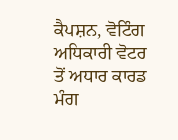ਕੈਪਸ਼ਨ, ਵੋਟਿੰਗ ਅਧਿਕਾਰੀ ਵੋਟਰ ਤੋਂ ਅਧਾਰ ਕਾਰਡ ਮੰਗ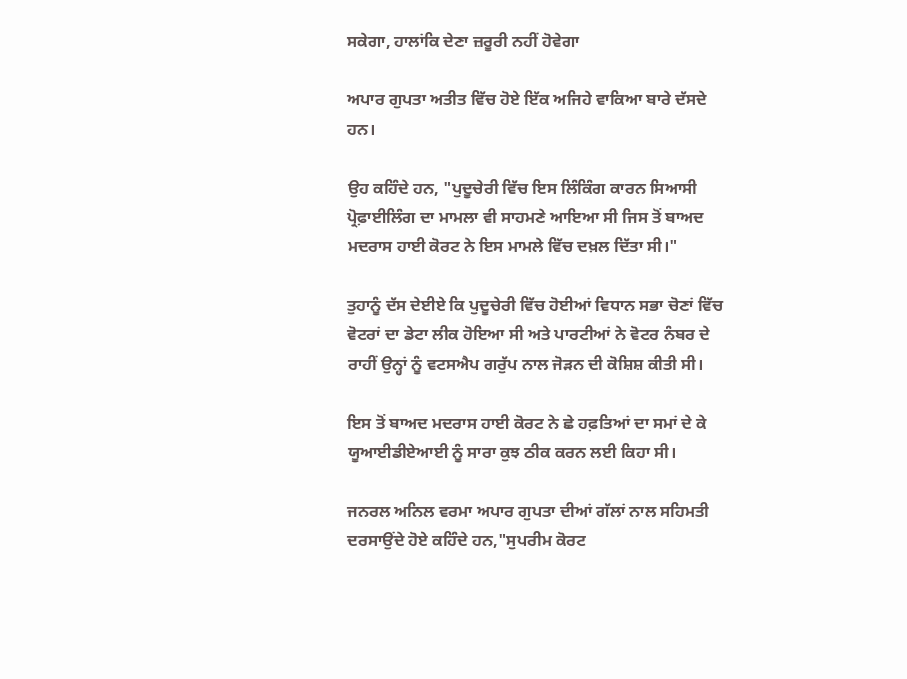ਸਕੇਗਾ, ਹਾਲਾਂਕਿ ਦੇਣਾ ਜ਼ਰੂਰੀ ਨਹੀਂ ਹੋਵੇਗਾ

ਅਪਾਰ ਗੁਪਤਾ ਅਤੀਤ ਵਿੱਚ ਹੋਏ ਇੱਕ ਅਜਿਹੇ ਵਾਕਿਆ ਬਾਰੇ ਦੱਸਦੇ ਹਨ।

ਉਹ ਕਹਿੰਦੇ ਹਨ, "ਪੁਦੂਚੇਰੀ ਵਿੱਚ ਇਸ ਲਿੰਕਿੰਗ ਕਾਰਨ ਸਿਆਸੀ ਪ੍ਰੋਫ਼ਾਈਲਿੰਗ ਦਾ ਮਾਮਲਾ ਵੀ ਸਾਹਮਣੇ ਆਇਆ ਸੀ ਜਿਸ ਤੋਂ ਬਾਅਦ ਮਦਰਾਸ ਹਾਈ ਕੋਰਟ ਨੇ ਇਸ ਮਾਮਲੇ ਵਿੱਚ ਦਖ਼ਲ ਦਿੱਤਾ ਸੀ।"

ਤੁਹਾਨੂੰ ਦੱਸ ਦੇਈਏ ਕਿ ਪੁਦੂਚੇਰੀ ਵਿੱਚ ਹੋਈਆਂ ਵਿਧਾਨ ਸਭਾ ਚੋਣਾਂ ਵਿੱਚ ਵੋਟਰਾਂ ਦਾ ਡੇਟਾ ਲੀਕ ਹੋਇਆ ਸੀ ਅਤੇ ਪਾਰਟੀਆਂ ਨੇ ਵੋਟਰ ਨੰਬਰ ਦੇ ਰਾਹੀਂ ਉਨ੍ਹਾਂ ਨੂੰ ਵਟਸਐਪ ਗਰੁੱਪ ਨਾਲ ਜੋੜਨ ਦੀ ਕੋਸ਼ਿਸ਼ ਕੀਤੀ ਸੀ।

ਇਸ ਤੋਂ ਬਾਅਦ ਮਦਰਾਸ ਹਾਈ ਕੋਰਟ ਨੇ ਛੇ ਹਫ਼ਤਿਆਂ ਦਾ ਸਮਾਂ ਦੇ ਕੇ ਯੂਆਈਡੀਏਆਈ ਨੂੰ ਸਾਰਾ ਕੁਝ ਠੀਕ ਕਰਨ ਲਈ ਕਿਹਾ ਸੀ।

ਜਨਰਲ ਅਨਿਲ ਵਰਮਾ ਅਪਾਰ ਗੁਪਤਾ ਦੀਆਂ ਗੱਲਾਂ ਨਾਲ ਸਹਿਮਤੀ ਦਰਸਾਉਂਦੇ ਹੋਏ ਕਹਿੰਦੇ ਹਨ,"ਸੁਪਰੀਮ ਕੋਰਟ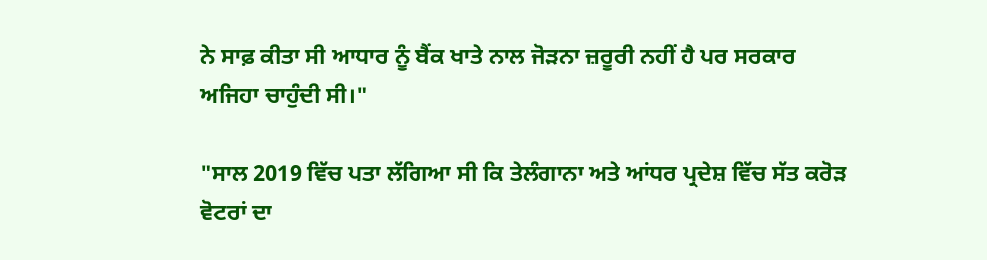ਨੇ ਸਾਫ਼ ਕੀਤਾ ਸੀ ਆਧਾਰ ਨੂੰ ਬੈਂਕ ਖਾਤੇ ਨਾਲ ਜੋੜਨਾ ਜ਼ਰੂਰੀ ਨਹੀਂ ਹੈ ਪਰ ਸਰਕਾਰ ਅਜਿਹਾ ਚਾਹੁੰਦੀ ਸੀ।"

"ਸਾਲ 2019 ਵਿੱਚ ਪਤਾ ਲੱਗਿਆ ਸੀ ਕਿ ਤੇਲੰਗਾਨਾ ਅਤੇ ਆਂਧਰ ਪ੍ਰਦੇਸ਼ ਵਿੱਚ ਸੱਤ ਕਰੋੜ ਵੋਟਰਾਂ ਦਾ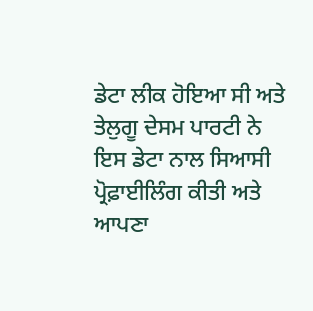ਡੇਟਾ ਲੀਕ ਹੋਇਆ ਸੀ ਅਤੇ ਤੇਲੁਗੂ ਦੇਸਮ ਪਾਰਟੀ ਨੇ ਇਸ ਡੇਟਾ ਨਾਲ ਸਿਆਸੀ ਪ੍ਰੋਫ਼ਾਈਲਿੰਗ ਕੀਤੀ ਅਤੇ ਆਪਣਾ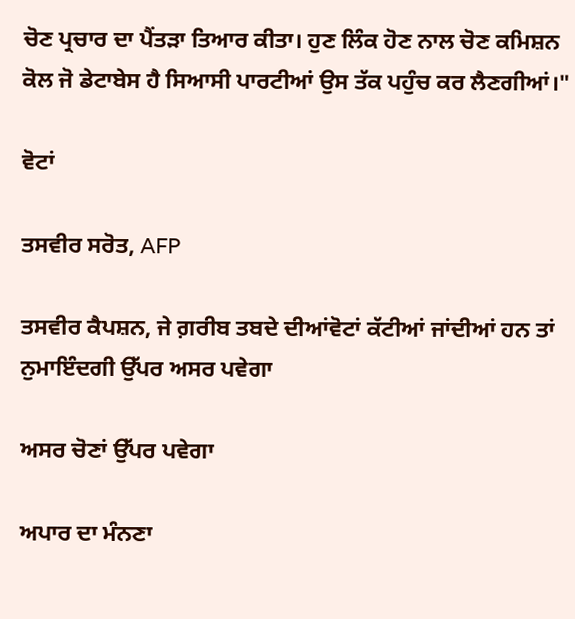ਚੋਣ ਪ੍ਰਚਾਰ ਦਾ ਪੈਂਤੜਾ ਤਿਆਰ ਕੀਤਾ। ਹੁਣ ਲਿੰਕ ਹੋਣ ਨਾਲ ਚੋਣ ਕਮਿਸ਼ਨ ਕੋਲ ਜੋ ਡੇਟਾਬੇਸ ਹੈ ਸਿਆਸੀ ਪਾਰਟੀਆਂ ਉਸ ਤੱਕ ਪਹੁੰਚ ਕਰ ਲੈਣਗੀਆਂ।"

ਵੋਟਾਂ

ਤਸਵੀਰ ਸਰੋਤ, AFP

ਤਸਵੀਰ ਕੈਪਸ਼ਨ, ਜੇ ਗ਼ਰੀਬ ਤਬਦੇ ਦੀਆਂਵੋਟਾਂ ਕੱਟੀਆਂ ਜਾਂਦੀਆਂ ਹਨ ਤਾਂ ਨੁਮਾਇੰਦਗੀ ਉੱਪਰ ਅਸਰ ਪਵੇਗਾ

ਅਸਰ ਚੋਣਾਂ ਉੱਪਰ ਪਵੇਗਾ

ਅਪਾਰ ਦਾ ਮੰਨਣਾ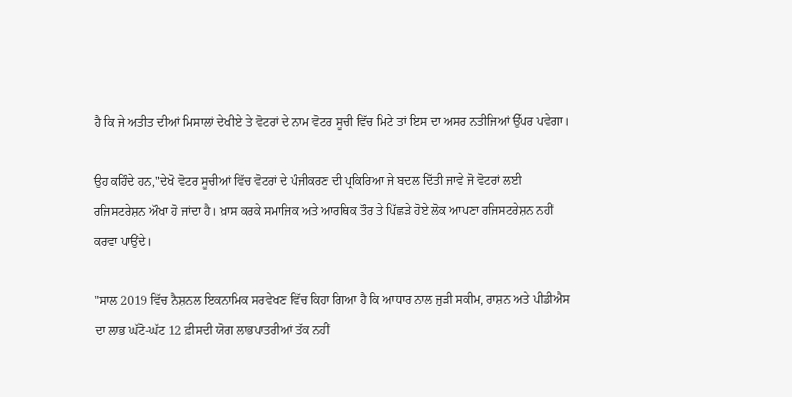ਹੈ ਕਿ ਜੇ ਅਤੀਤ ਦੀਆਂ ਮਿਸਾਲਾਂ ਦੇਖੀਏ ਤੇ ਵੋਟਰਾਂ ਦੇ ਨਾਮ ਵੋਟਰ ਸੂਚੀ ਵਿੱਚ ਮਿਟੇ ਤਾਂ ਇਸ ਦਾ ਅਸਰ ਨਤੀਜਿਆਂ ਉੱਪਰ ਪਵੇਗਾ।

ਉਹ ਕਹਿੰਦੇ ਹਨ,"ਦੇਖੋ ਵੋਟਰ ਸੂਚੀਆਂ ਵਿੱਚ ਵੋਟਰਾਂ ਦੇ ਪੰਜੀਕਰਣ ਦੀ ਪ੍ਰਕਿਰਿਆ ਜੇ ਬਦਲ ਦਿੱਤੀ ਜਾਵੇ ਜੋ ਵੋਟਰਾਂ ਲਈ ਰਜਿਸਟਰੇਸ਼ਨ ਔਖਾ ਹੋ ਜਾਂਦਾ ਹੈ। ਖ਼ਾਸ ਕਰਕੇ ਸਮਾਜਿਕ ਅਤੇ ਆਰਥਿਕ ਤੌਰ ਤੇ ਪਿੱਛੜੇ ਹੋਏ ਲੋਕ ਆਪਣਾ ਰਜਿਸਟਰੇਸ਼ਨ ਨਹੀਂ ਕਰਵਾ ਪਾਉਂਦੇ।

"ਸਾਲ 2019 ਵਿੱਚ ਨੈਸ਼ਨਲ ਇਕਨਾਮਿਕ ਸਰਵੇਖਣ ਵਿੱਚ ਕਿਹਾ ਗਿਆ ਹੈ ਕਿ ਆਧਾਰ ਨਾਲ ਜੁੜੀ ਸਕੀਮ, ਰਾਸ਼ਨ ਅਤੇ ਪੀਡੀਐਸ ਦਾ ਲਾਭ ਘੱਟੋ-ਘੱਟ 12 ਫ਼ੀਸਦੀ ਯੋਗ ਲਾਭਪਾਤਰੀਆਂ ਤੱਕ ਨਹੀਂ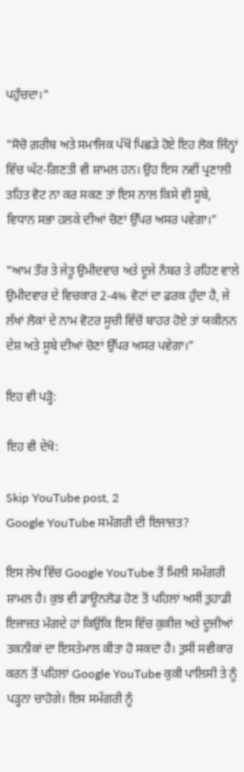ਪਹੁੰਚਦਾ।"

"ਸੋਚੋ ਗ਼ਰੀਬ ਅਤੇ ਸਮਾਜਿਕ ਪੱਖੋਂ ਪਿਛੜੇ ਹੋਏ ਇਹ ਲੋਕ ਜਿੰਨ੍ਹਾਂ ਵਿੱਚ ਘੱਟ-ਗਿਣਤੀ ਵੀ ਸ਼ਾਮਲ ਹਨ। ਉਹ ਇਸ ਨਵੀਂ ਪ੍ਰਣਾਲੀ ਤਹਿਤ ਵੋਟ ਨਾ ਕਰ ਸਕਣ ਤਾਂ ਇਸ ਨਾਲ ਕਿਸੇ ਵੀ ਸੂਬੇ, ਵਿਧਾਨ ਸਭਾ ਹਲਕੇ ਦੀਆਂ ਚੋਣਾਂ ਉੱਪਰ ਅਸਰ ਪਵੇਗਾ।"

"ਆਮ ਤੌਰ ਤੇ ਜੇਤੂ ਉਮੀਦਵਾਰ ਅਤੇ ਦੂਜੇ ਨੰਬਰ ਤੇ ਰਹਿਣ ਵਾਲੇ ਉਮੀਦਵਾਰ ਦੇ ਵਿਚਕਾਰ 2-4% ਵੋਟਾਂ ਦਾ ਫ਼ਰਕ ਹੁੰਦਾ ਹੈ, ਜੇ ਲੱਖਾਂ ਲੋਕਾਂ ਦੇ ਨਾਮ ਵੋਟਰ ਸੂਚੀ ਵਿੱਚੋਂ ਬਾਹਰ ਹੋਏ ਤਾਂ ਯਕੀਨਨ ਦੇਸ਼ ਅਤੇ ਸੂਬੇ ਦੀਆਂ ਚੋਣਾਂ ਉੱਪਰ ਅਸਰ ਪਵੇਗਾ।"

ਇਹ ਵੀ ਪੜ੍ਹੋ:

ਇਹ ਵੀ ਦੇਖੋ:

Skip YouTube post, 2
Google YouTube ਸਮੱਗਰੀ ਦੀ ਇਜਾਜ਼ਤ?

ਇਸ ਲੇਖ ਵਿੱਚ Google YouTube ਤੋਂ ਮਿਲੀ ਸਮੱਗਰੀ ਸ਼ਾਮਲ ਹੈ। ਕੁਝ ਵੀ ਡਾਊਨਲੋਡ ਹੋਣ ਤੋਂ ਪਹਿਲਾਂ ਅਸੀਂ ਤੁਹਾਡੀ ਇਜਾਜ਼ਤ ਮੰਗਦੇ ਹਾਂ ਕਿਉਂਕਿ ਇਸ ਵਿੱਚ ਕੁਕੀਜ਼ ਅਤੇ ਦੂਜੀਆਂ ਤਕਨੀਕਾਂ ਦਾ ਇਸਤੇਮਾਲ ਕੀਤਾ ਹੋ ਸਕਦਾ ਹੈ। ਤੁਸੀਂ ਸਵੀਕਾਰ ਕਰਨ ਤੋਂ ਪਹਿਲਾਂ Google YouTube ਕੁਕੀ ਪਾਲਿਸੀ ਤੇ ਨੂੰ ਪੜ੍ਹਨਾ ਚਾਹੋਗੇ। ਇਸ ਸਮੱਗਰੀ ਨੂੰ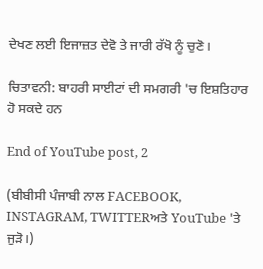ਦੇਖਣ ਲਈ ਇਜਾਜ਼ਤ ਦੇਵੋ ਤੇ ਜਾਰੀ ਰੱਖੋ ਨੂੰ ਚੁਣੋ।

ਚਿਤਾਵਨੀ: ਬਾਹਰੀ ਸਾਈਟਾਂ ਦੀ ਸਮਗਰੀ 'ਚ ਇਸ਼ਤਿਹਾਰ ਹੋ ਸਕਦੇ ਹਨ

End of YouTube post, 2

(ਬੀਬੀਸੀ ਪੰਜਾਬੀ ਨਾਲ FACEBOOK, INSTAGRAM, TWITTERਅਤੇ YouTube 'ਤੇ ਜੁੜੋ।)